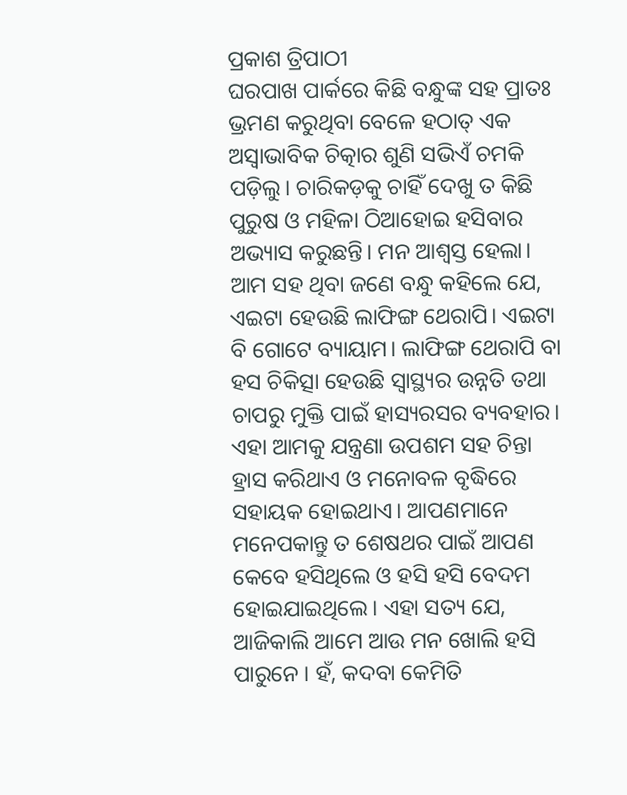ପ୍ରକାଶ ତ୍ରିପାଠୀ
ଘରପାଖ ପାର୍କରେ କିଛି ବନ୍ଧୁଙ୍କ ସହ ପ୍ରାତଃ ଭ୍ରମଣ କରୁଥିବା ବେଳେ ହଠାତ୍ ଏକ ଅସ୍ବାଭାବିକ ଚିତ୍କାର ଶୁଣି ସଭିଏଁ ଚମକି ପଡ଼ିଲୁ। ଚାରିକଡ଼କୁ ଚାହିଁ ଦେଖୁ ତ କିଛି ପୁରୁଷ ଓ ମହିଳା ଠିଆହୋଇ ହସିବାର ଅଭ୍ୟାସ କରୁଛନ୍ତି। ମନ ଆଶ୍ୱସ୍ତ ହେଲା। ଆମ ସହ ଥିବା ଜଣେ ବନ୍ଧୁ କହିଲେ ଯେ, ଏଇଟା ହେଉଛି ଲାଫିଙ୍ଗ ଥେରାପି। ଏଇଟା ବି ଗୋଟେ ବ୍ୟାୟାମ। ଲାଫିଙ୍ଗ ଥେରାପି ବା ହସ ଚିକିତ୍ସା ହେଉଛି ସ୍ବାସ୍ଥ୍ୟର ଉନ୍ନତି ତଥା ଚାପରୁ ମୁକ୍ତି ପାଇଁ ହାସ୍ୟରସର ବ୍ୟବହାର। ଏହା ଆମକୁ ଯନ୍ତ୍ରଣା ଉପଶମ ସହ ଚିନ୍ତା ହ୍ରାସ କରିଥାଏ ଓ ମନୋବଳ ବୃଦ୍ଧିରେ ସହାୟକ ହୋଇଥାଏ। ଆପଣମାନେ ମନେପକାନ୍ତୁ ତ ଶେଷଥର ପାଇଁ ଆପଣ କେବେ ହସିଥିଲେ ଓ ହସି ହସି ବେଦମ ହୋଇଯାଇଥିଲେ। ଏହା ସତ୍ୟ ଯେ, ଆଜିକାଲି ଆମେ ଆଉ ମନ ଖୋଲି ହସି ପାରୁନେ । ହଁ, କଦବା କେମିତି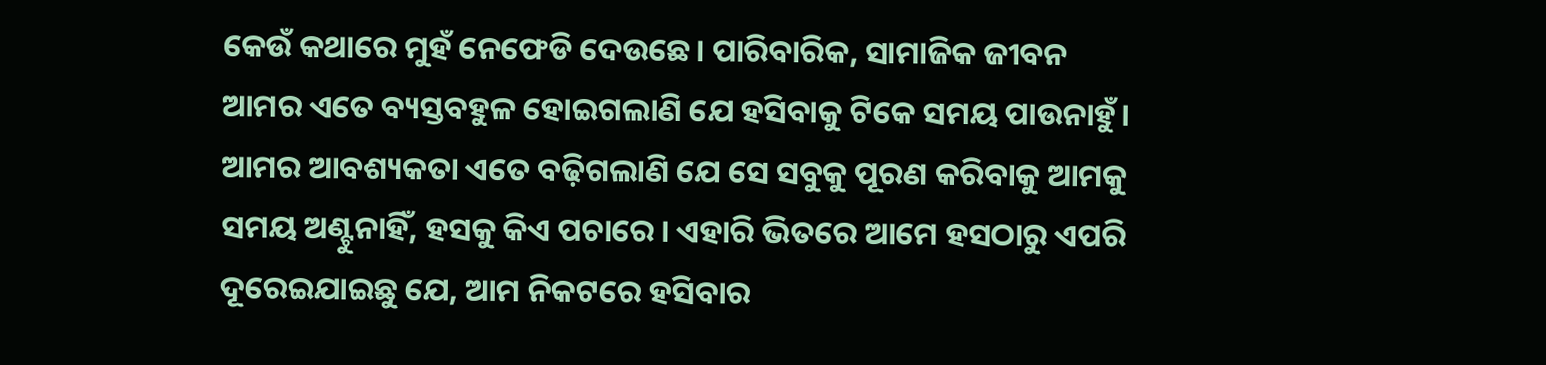କେଉଁ କଥାରେ ମୁହଁ ନେଫେଡି ଦେଉଛେ। ପାରିବାରିକ, ସାମାଜିକ ଜୀବନ ଆମର ଏତେ ବ୍ୟସ୍ତବହୁଳ ହୋଇଗଲାଣି ଯେ ହସିବାକୁ ଟିକେ ସମୟ ପାଉନାହୁଁ। ଆମର ଆବଶ୍ୟକତା ଏତେ ବଢ଼ିଗଲାଣି ଯେ ସେ ସବୁକୁ ପୂରଣ କରିବାକୁ ଆମକୁ ସମୟ ଅଣ୍ଟୁନାହିଁ, ହସକୁ କିଏ ପଚାରେ। ଏହାରି ଭିତରେ ଆମେ ହସଠାରୁ ଏପରି ଦୂରେଇଯାଇଛୁ ଯେ, ଆମ ନିକଟରେ ହସିବାର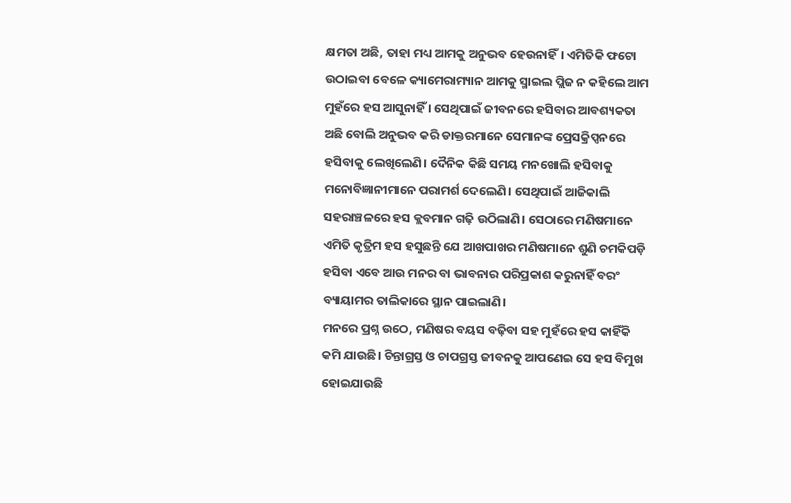କ୍ଷମତା ଅଛି, ତାହା ମଧ୍ୟ ଆମକୁ ଅନୁଭବ ହେଉନାହିଁ। ଏମିତିକି ଫଟୋ ଉଠାଇବା ବେଳେ କ୍ୟାମେରାମ୍ୟାନ ଆମକୁ ସ୍ମାଇଲ ପ୍ଲିଜ ନ କହିଲେ ଆମ ମୁହଁରେ ହସ ଆସୁନାହିଁ । ସେଥିପାଇଁ ଜୀବନରେ ହସିବାର ଆବଶ୍ୟକତା ଅଛି ବୋଲି ଅନୁଭବ କରି ଡାକ୍ତରମାନେ ସେମାନଙ୍କ ପ୍ରେସକ୍ରିପ୍ସନରେ ହସିବାକୁ ଲେଖିଲେଣି। ଦୈନିକ କିଛି ସମୟ ମନଖୋଲି ହସିବାକୁ ମନୋବିଜ୍ଞାନୀମାନେ ପରାମର୍ଶ ଦେଲେଣି। ସେଥିପାଇଁ ଆଜିକାଲି ସହରାଞ୍ଚଳରେ ହସ କ୍ଲବମାନ ଗଢ଼ି ଉଠିଲାଣି। ସେଠାରେ ମଣିଷମାନେ ଏମିତି କୃତ୍ରିମ ହସ ହସୁଛନ୍ତି ଯେ ଆଖପାଖର ମଣିଷମାନେ ଶୁଣି ଚମକିପଡ଼ି ହସିବା ଏବେ ଆଉ ମନର ବା ଭାବନାର ପରିପ୍ରକାଶ କରୁନାହିଁ ବରଂ ବ୍ୟାୟାମର ତାଲିକାରେ ସ୍ଥାନ ପାଇଲାଣି।
ମନରେ ପ୍ରଶ୍ନ ଉଠେ, ମଣିଷର ବୟସ ବଢ଼ିବା ସହ ମୁହଁରେ ହସ କାହିଁକି କମି ଯାଉଛି। ଚିନ୍ତାଗ୍ରସ୍ତ ଓ ଚାପଗ୍ରସ୍ତ ଜୀବନକୁ ଆପଣେଇ ସେ ହସ ବିମୁଖ ହୋଇଯାଉଛି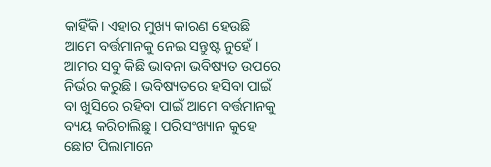କାହିଁକି। ଏହାର ମୁଖ୍ୟ କାରଣ ହେଉଛି ଆମେ ବର୍ତ୍ତମାନକୁ ନେଇ ସନ୍ତୁଷ୍ଟ ନୁହେଁ। ଆମର ସବୁ କିଛି ଭାବନା ଭବିଷ୍ୟତ ଉପରେ ନିର୍ଭର କରୁଛି। ଭବିଷ୍ୟତରେ ହସିବା ପାଇଁ ବା ଖୁସିରେ ରହିବା ପାଇଁ ଆମେ ବର୍ତ୍ତମାନକୁ ବ୍ୟୟ କରିଚାଲିଛୁ। ପରିସଂଖ୍ୟାନ କୁହେ ଛୋଟ ପିଲାମାନେ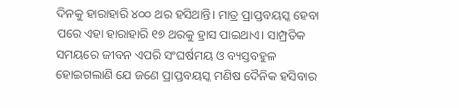ଦିନକୁ ହାରାହାରି ୪୦୦ ଥର ହସିଥାନ୍ତି। ମାତ୍ର ପ୍ରାପ୍ତବୟସ୍କ ହେବା ପରେ ଏହା ହାରାହାରି ୧୭ ଥରକୁ ହ୍ରାସ ପାଇଥାଏ। ସାମ୍ପ୍ରତିକ ସମୟରେ ଜୀବନ ଏପରି ସଂଘର୍ଷମୟ ଓ ବ୍ୟସ୍ତବହୁଳ ହୋଇଗଲାଣି ଯେ ଜଣେ ପ୍ରାପ୍ତବୟସ୍କ ମଣିଷ ଦୈନିକ ହସିବାର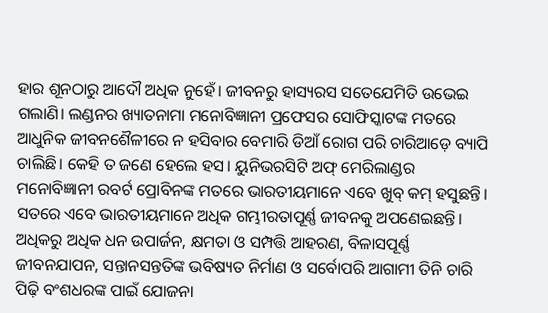ହାର ଶୂନଠାରୁ ଆଦୌ ଅଧିକ ନୁହେଁ। ଜୀବନରୁ ହାସ୍ୟରସ ସତେଯେମିତି ଉଭେଇ ଗଲାଣି। ଲଣ୍ଡନର ଖ୍ୟାତନାମା ମନୋବିଜ୍ଞାନୀ ପ୍ରଫେସର ସୋଫିସ୍କାଟଙ୍କ ମତରେ ଆଧୁନିକ ଜୀବନଶୈଳୀରେ ନ ହସିବାର ବେମାରି ଡିଆଁ ରୋଗ ପରି ଚାରିଆଡ଼େ ବ୍ୟାପି ଚାଲିଛି। କେହି ତ ଜଣେ ହେଲେ ହସ। ୟୁନିଭରସିଟି ଅଫ୍ ମେରିଲାଣ୍ଡର ମନୋବିଜ୍ଞାନୀ ରବର୍ଟ ପ୍ରୋବିନଙ୍କ ମତରେ ଭାରତୀୟମାନେ ଏବେ ଖୁବ୍ କମ୍ ହସୁଛନ୍ତି। ସତରେ ଏବେ ଭାରତୀୟମାନେ ଅଧିକ ଗମ୍ଭୀରତାପୂର୍ଣ୍ଣ ଜୀବନକୁ ଅପଣେଇଛନ୍ତି। ଅଧିକରୁ ଅଧିକ ଧନ ଉପାର୍ଜନ, କ୍ଷମତା ଓ ସମ୍ପତ୍ତି ଆହରଣ, ବିଳାସପୂର୍ଣ୍ଣ ଜୀବନଯାପନ, ସନ୍ତାନସନ୍ତତିଙ୍କ ଭବିଷ୍ୟତ ନିର୍ମାଣ ଓ ସର୍ବୋପରି ଆଗାମୀ ତିନି ଚାରି ପିଢ଼ି ବଂଶଧରଙ୍କ ପାଇଁ ଯୋଜନା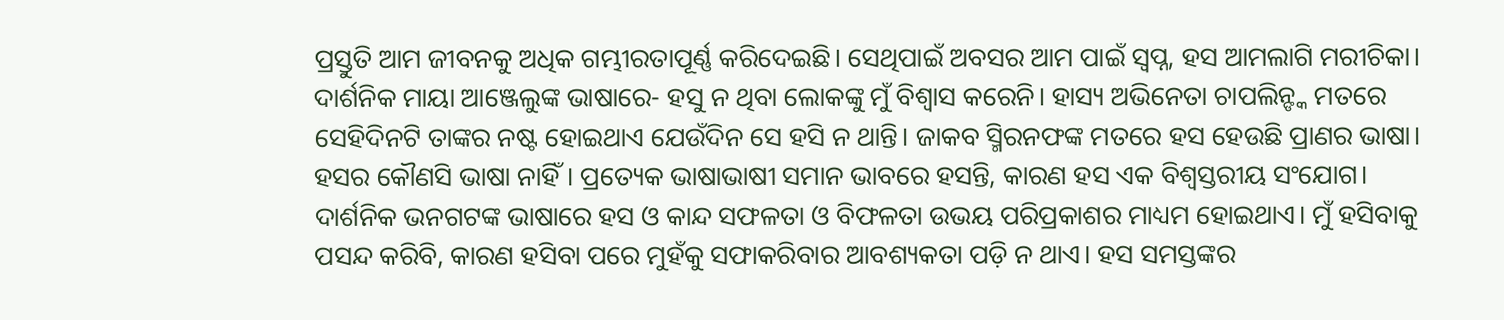ପ୍ରସ୍ତୁତି ଆମ ଜୀବନକୁ ଅଧିକ ଗମ୍ଭୀରତାପୂର୍ଣ୍ଣ କରିଦେଇଛି। ସେଥିପାଇଁ ଅବସର ଆମ ପାଇଁ ସ୍ବପ୍ନ, ହସ ଆମଲାଗି ମରୀଚିକା।
ଦାର୍ଶନିକ ମାୟା ଆଞ୍ଜେଲୁଙ୍କ ଭାଷାରେ- ହସୁ ନ ଥିବା ଲୋକଙ୍କୁ ମୁଁ ବିଶ୍ୱାସ କରେନି। ହାସ୍ୟ ଅଭିନେତା ଚାପଲିନ୍ଙ୍କ ମତରେ ସେହିଦିନଟି ତାଙ୍କର ନଷ୍ଟ ହୋଇଥାଏ ଯେଉଁଦିନ ସେ ହସି ନ ଥାନ୍ତି। ଜାକବ ସ୍ମିରନଫଙ୍କ ମତରେ ହସ ହେଉଛି ପ୍ରାଣର ଭାଷା। ହସର କୌଣସି ଭାଷା ନାହିଁ। ପ୍ରତ୍ୟେକ ଭାଷାଭାଷୀ ସମାନ ଭାବରେ ହସନ୍ତି, କାରଣ ହସ ଏକ ବିଶ୍ବସ୍ତରୀୟ ସଂଯୋଗ। ଦାର୍ଶନିକ ଭନଗଟଙ୍କ ଭାଷାରେ ହସ ଓ କାନ୍ଦ ସଫଳତା ଓ ବିଫଳତା ଉଭୟ ପରିପ୍ରକାଶର ମାଧ୍ୟମ ହୋଇଥାଏ। ମୁଁ ହସିବାକୁ ପସନ୍ଦ କରିବି, କାରଣ ହସିବା ପରେ ମୁହଁକୁ ସଫାକରିବାର ଆବଶ୍ୟକତା ପଡ଼ି ନ ଥାଏ। ହସ ସମସ୍ତଙ୍କର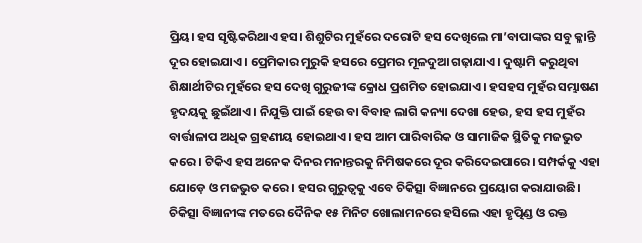ପ୍ରିୟ। ହସ ସୃଷ୍ଟିକରିଥାଏ ହସ। ଶିଶୁଟିର ମୁହଁରେ ଦରୋଟି ହସ ଦେଖିଲେ ମା’ବାପାଙ୍କର ସବୁ କ୍ଳାନ୍ତି ଦୂର ହୋଇଯାଏ। ପ୍ରେମିକାର ମୁରୁକି ହସରେ ପ୍ରେମର ମୂଳଦୁଆ ଗଢ଼ାଯାଏ। ଦୁଷ୍ଟାମି କରୁଥିବା ଶିକ୍ଷାର୍ଥୀଟିର ମୁହଁରେ ହସ ଦେଖି ଗୁରୁଜୀଙ୍କ କ୍ରୋଧ ପ୍ରଶମିତ ହୋଇଯାଏ। ହସହସ ମୁହଁର ସମ୍ଭାଷଣ ହୃଦୟକୁ ଛୁଇଁଥାଏ। ନିଯୁକ୍ତି ପାଇଁ ହେଉ ବା ବିବାହ ଲାଗି କନ୍ୟା ଦେଖା ହେଉ, ହସ ହସ ମୁହଁର ବାର୍ତ୍ତାଳାପ ଅଧିକ ଗ୍ରହଣୀୟ ହୋଇଥାଏ। ହସ ଆମ ପାରିବାରିକ ଓ ସାମାଜିକ ସ୍ଥିତିକୁ ମଜଭୁତ କରେ। ଟିକିଏ ହସ ଅନେକ ଦିନର ମନାନ୍ତରକୁ ନିମିଷକରେ ଦୂର କରିଦେଇପାରେ। ସମ୍ପର୍କକୁ ଏହା ଯୋଡ଼େ ଓ ମଜଭୁତ କରେ। ହସର ଗୁରୁତ୍ୱକୁ ଏବେ ଚିକିତ୍ସା ବିଜ୍ଞାନରେ ପ୍ରୟୋଗ କରାଯାଉଛି। ଚିକିତ୍ସା ବିଜ୍ଞାନୀଙ୍କ ମତରେ ଦୈନିକ ୧୫ ମିନିଟ ଖୋଲାମନରେ ହସିଲେ ଏହା ହୃତ୍ପିଣ୍ଡ ଓ ରକ୍ତ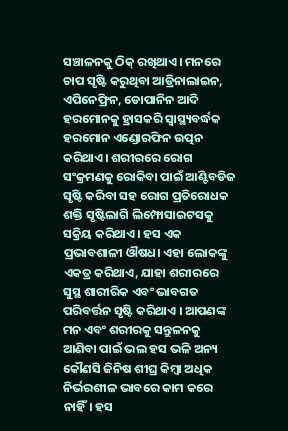ସଞ୍ଚାଳନକୁ ଠିକ୍ ରଖିଥାଏ। ମନରେ ଚାପ ସୃଷ୍ଟି କରୁଥିବା ଆଡ୍ରିନାଲାଇନ, ଏପିନେଫ୍ରିନ, ଡୋପାନିନ ଆଦି ହରମୋନକୁ ହ୍ରାସକରି ସ୍ବାସ୍ଥ୍ୟବର୍ଦ୍ଧକ ହରମୋନ ଏଣ୍ଡୋରଫିନ ଉତ୍ପନ କରିଥାଏ। ଶରୀରରେ ରୋଗ ସଂକ୍ରମଣକୁ ରୋକିବା ପାଇଁ ଆଣ୍ଟିବଡିଜ ସୃଷ୍ଟି କରିବା ସହ ରୋଗ ପ୍ରତିରୋଧକ ଶକ୍ତି ସୃଷ୍ଟିଲାଗି ଲିମ୍ଫୋସାଇଟସକୁ ସକ୍ରିୟ କରିଥାଏ। ହସ ଏକ ପ୍ରଭାବଶାଳୀ ଔଷଧ। ଏହା ଲୋକଙ୍କୁ ଏକତ୍ର କରିଥାଏ, ଯାହା ଶରୀରରେ ସୁସ୍ଥ ଶାରୀରିକ ଏବଂ ଭାବଗତ ପରିବର୍ତ୍ତନ ସୃଷ୍ଟି କରିଥାଏ । ଆପଣଙ୍କ ମନ ଏବଂ ଶରୀରକୁ ସନ୍ତୁଳନକୁ ଆଣିବା ପାଇଁ ଭଲ ହସ ଭଳି ଅନ୍ୟ କୌଣସି ଜିନିଷ ଶୀଘ୍ର କିମ୍ବା ଅଧିକ ନିର୍ଭରଶୀଳ ଭାବରେ କାମ କରେ ନାହିଁ। ହସ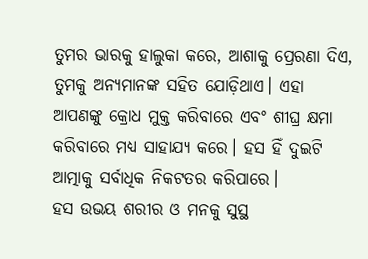ତୁମର ଭାରକୁ ହାଲୁକା କରେ, ଆଶାକୁ ପ୍ରେରଣା ଦିଏ, ତୁମକୁ ଅନ୍ୟମାନଙ୍କ ସହିତ ଯୋଡ଼ିଥାଏ। ଏହା ଆପଣଙ୍କୁ କ୍ରୋଧ ମୁକ୍ତ କରିବାରେ ଏବଂ ଶୀଘ୍ର କ୍ଷମା କରିବାରେ ମଧ୍ୟ ସାହାଯ୍ୟ କରେ। ହସ ହିଁ ଦୁଇଟି ଆତ୍ମାକୁ ସର୍ବାଧିକ ନିକଟତର କରିପାରେ।
ହସ ଉଭୟ ଶରୀର ଓ ମନକୁ ସୁସ୍ଥ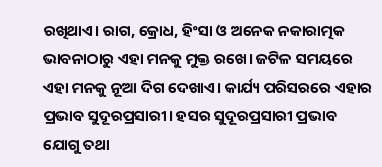ରଖିଥାଏ। ରାଗ, କ୍ରୋଧ, ହିଂସା ଓ ଅନେକ ନକାରାତ୍ମକ ଭାବନାଠାରୁ ଏହା ମନକୁ ମୁକ୍ତ ରଖେ। ଜଟିଳ ସମୟରେ ଏହା ମନକୁ ନୂଆ ଦିଗ ଦେଖାଏ। କାର୍ଯ୍ୟ ପରିସରରେ ଏହାର ପ୍ରଭାବ ସୁଦୂରପ୍ରସାରୀ। ହସର ସୁଦୂରପ୍ରସାରୀ ପ୍ରଭାବ ଯୋଗୁ ତଥା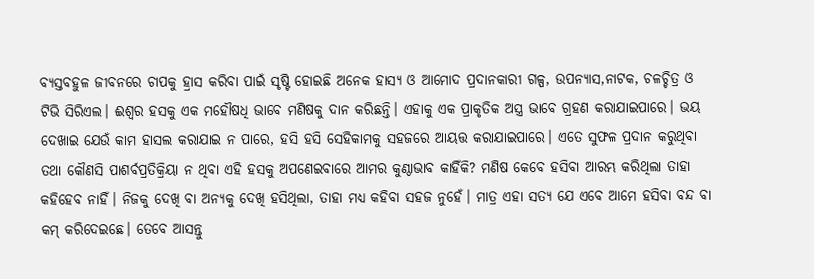ବ୍ୟସ୍ତବହୁଳ ଜୀବନରେ ଚାପକୁ ହ୍ରାସ କରିବା ପାଇଁ ସୃଷ୍ଟି ହୋଇଛି ଅନେକ ହାସ୍ୟ ଓ ଆମୋଦ ପ୍ରଦାନକାରୀ ଗଳ୍ପ, ଉପନ୍ୟାସ,ନାଟକ, ଚଳଚ୍ଚିତ୍ର ଓ ଟିଭି ସିରିଏଲ। ଈଶ୍ବର ହସକୁ ଏକ ମହୌଷଧି ଭାବେ ମଣିଷକୁ ଦାନ କରିଛନ୍ତି। ଏହାକୁ ଏକ ପ୍ରାକୃତିକ ଅସ୍ତ୍ର ଭାବେ ଗ୍ରହଣ କରାଯାଇପାରେ। ଭୟ ଦେଖାଇ ଯେଉଁ କାମ ହାସଲ କରାଯାଇ ନ ପାରେ, ହସି ହସି ସେହିକାମକୁ ସହଜରେ ଆୟତ୍ତ କରାଯାଇପାରେ। ଏତେ ସୁଫଳ ପ୍ରଦାନ କରୁଥିବା ତଥା କୌଣସି ପାଶର୍ବପ୍ରତିକ୍ରିୟା ନ ଥିବା ଏହି ହସକୁ ଅପଣେଇବାରେ ଆମର କୁଣ୍ଠାଭାବ କାହିଁକି? ମଣିଷ କେବେ ହସିବା ଆରମ୍ଭ କରିଥିଲା ତାହା କହିହେବ ନାହିଁ। ନିଜକୁ ଦେଖି ବା ଅନ୍ୟକୁ ଦେଖି ହସିଥିଲା, ତାହା ମଧ୍ୟ କହିବା ସହଜ ନୁହେଁ। ମାତ୍ର ଏହା ସତ୍ୟ ଯେ ଏବେ ଆମେ ହସିବା ବନ୍ଦ ବା କମ୍ କରିଦେଇଛେ। ତେବେ ଆସନ୍ତୁ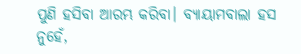ପୁଣି ହସିବା ଆରମ୍ଭ କରିବା। ବ୍ୟାୟାମବାଲା ହସ ନୁହେଁ,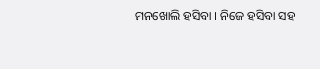ମନଖୋଲି ହସିବା । ନିଜେ ହସିବା ସହ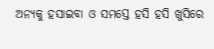ଅନ୍ୟକୁ ହସାଇବା ଓ ସମସ୍ତେ ହସି ହସି ଖୁସିରେ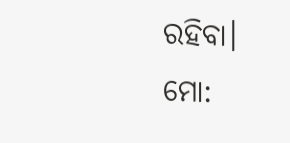ରହିବା।
ମୋ: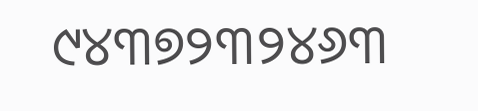୯୪୩୭୨୩୨୪୬୩